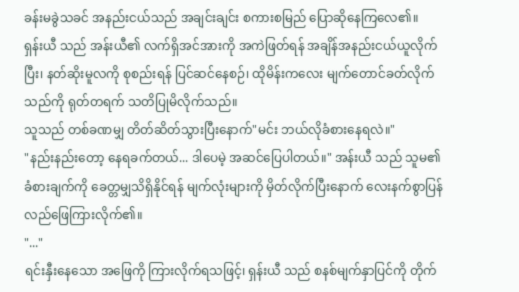ခန်းမခွဲသခင် အနည်းငယ်သည် အချင်းချင်း စကားစမြည် ပြောဆိုနေကြလေ၏။
ရှန်းယီ သည် အန်းယီ၏ လက်ရှိအင်အားကို အကဲဖြတ်ရန် အချိန်အနည်းငယ်ယူလိုက်ပြီး၊ နတ်ဆိုးမူလကို စုစည်းရန် ပြင်ဆင်နေစဉ်၊ ထိုမိန်းကလေး မျက်တောင်ခတ်လိုက်သည်ကို ရုတ်တရက် သတိပြုမိလိုက်သည်။
သူသည် တစ်ခဏမျှ တိတ်ဆိတ်သွားပြီးနောက်"မင်း ဘယ်လိုခံစားနေရလဲ။"
"နည်းနည်းတော့ နေရခက်တယ်... ဒါပေမဲ့ အဆင်ပြေပါတယ်။" အန်းယီ သည် သူမ၏ ခံစားချက်ကို ခေတ္တမျှသိရှိနိုင်ရန် မျက်လုံးများကို မှိတ်လိုက်ပြီးနောက် လေးနက်စွာပြန်လည်ဖြေကြားလိုက်၏။
"..."
ရင်းနှီးနေသော အဖြေကို ကြားလိုက်ရသဖြင့်၊ ရှန်းယီ သည် စနစ်မျက်နှာပြင်ကို တိုက်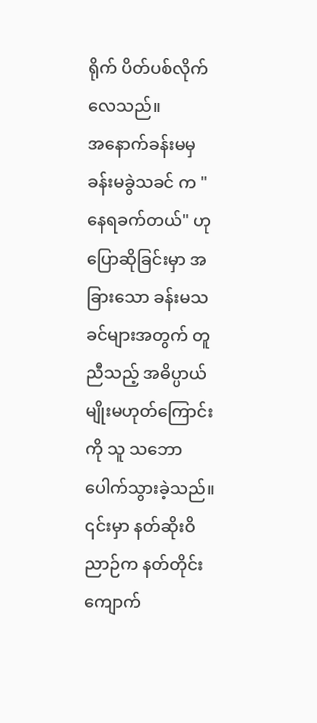ရိုက် ပိတ်ပစ်လိုက်လေသည်။
အနောက်ခန်းမမှ ခန်းမခွဲသခင် က "နေရခက်တယ်" ဟု ပြောဆိုခြင်းမှာ အခြားသော ခန်းမသခင်များအတွက် တူညီသည့် အဓိပ္ပာယ်မျိုးမဟုတ်ကြောင်းကို သူ သဘောပေါက်သွားခဲ့သည်။
၎င်းမှာ နတ်ဆိုးဝိညာဉ်က နတ်တိုင်းကျောက်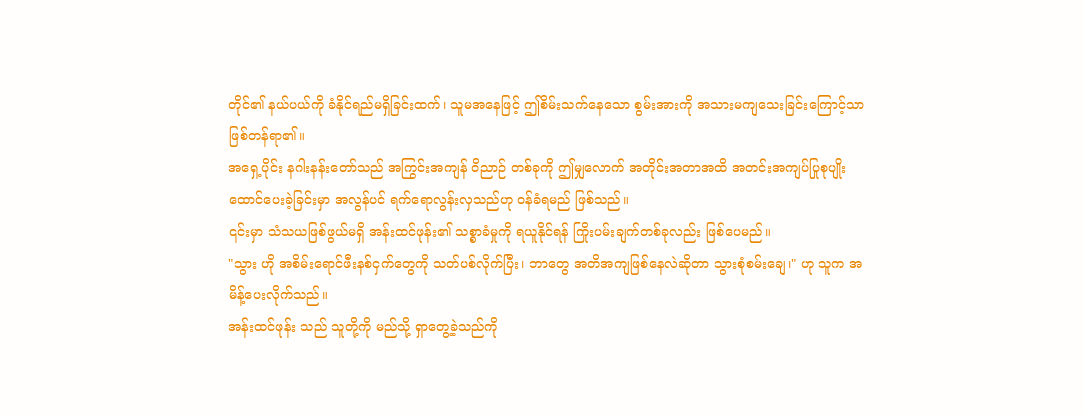တိုင်၏ နယ်ပယ်ကို ခံနိုင်ရည်မရှိခြင်းထက်၊ သူမအနေဖြင့် ဤစိမ်းသက်နေသော စွမ်းအားကို အသားမကျသေးခြင်းကြောင့်သာ ဖြစ်တန်ရာ၏။
အရှေ့ပိုင်း နဂါးနန်းတော်သည် အကြွင်းအကျန် ဝိညာဉ် တစ်ခုကို ဤမျှလောက် အတိုင်းအတာအထိ အတင်းအကျပ်ပြုစုပျိုးထောင်ပေးခဲ့ခြင်းမှာ အလွန်ပင် ရက်ရောလွန်းလှသည်ဟု ဝန်ခံရမည် ဖြစ်သည်။
၎င်းမှာ သံသယဖြစ်ဖွယ်မရှိ အန်းထင်ဖုန်း၏ သစ္စာခံမှုကို ရယူနိုင်ရန် ကြိုးပမ်းချက်တစ်ခုလည်း ဖြစ်ပေမည်။
"သွား ဟို အစိမ်းရောင်ဖီးနစ်ငှက်တွေကို သတ်ပစ်လိုက်ပြီး၊ ဘာတွေ အတိအကျဖြစ်နေလဲဆိုတာ သွားစုံစမ်းချေ၊" ဟု သူက အမိန့်ပေးလိုက်သည်။
အန်းထင်ဖုန်း သည် သူတို့ကို မည်သို့ ရှာတွေ့ခဲ့သည်ကို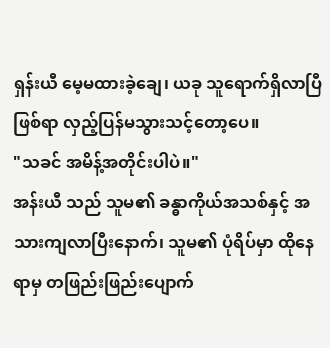ရှန်းယီ မေ့မထားခဲ့ချေ၊ ယခု သူရောက်ရှိလာပြီဖြစ်ရာ လှည့်ပြန်မသွားသင့်တော့ပေ။
"သခင် အမိန့်အတိုင်းပါပဲ။"
အန်းယီ သည် သူမ၏ ခန္ဓာကိုယ်အသစ်နှင့် အသားကျလာပြီးနောက်၊ သူမ၏ ပုံရိပ်မှာ ထိုနေရာမှ တဖြည်းဖြည်းပျောက်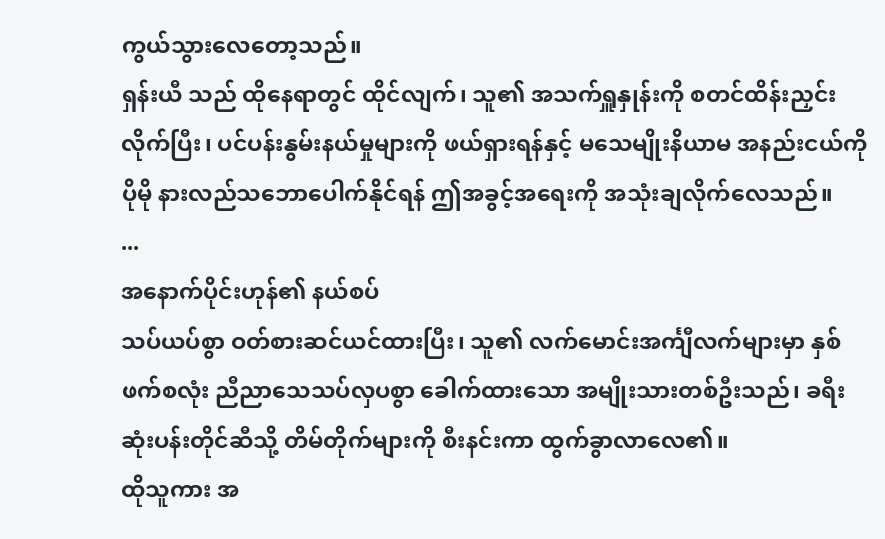ကွယ်သွားလေတော့သည်။
ရှန်းယီ သည် ထိုနေရာတွင် ထိုင်လျက်၊ သူ၏ အသက်ရှူနှုန်းကို စတင်ထိန်းညှင်းလိုက်ပြီး၊ ပင်ပန်းနွမ်းနယ်မှုများကို ဖယ်ရှားရန်နှင့် မသေမျိုးနိယာမ အနည်းငယ်ကို ပိုမို နားလည်သဘောပေါက်နိုင်ရန် ဤအခွင့်အရေးကို အသုံးချလိုက်လေသည်။
...
အနောက်ပိုင်းဟုန်၏ နယ်စပ်
သပ်ယပ်စွာ ဝတ်စားဆင်ယင်ထားပြီး၊ သူ၏ လက်မောင်းအင်္ကျီလက်များမှာ နှစ်ဖက်စလုံး ညီညာသေသပ်လှပစွာ ခေါက်ထားသော အမျိုးသားတစ်ဦးသည်၊ ခရီးဆုံးပန်းတိုင်ဆီသို့ တိမ်တိုက်များကို စီးနင်းကာ ထွက်ခွာလာလေ၏။
ထိုသူကား အ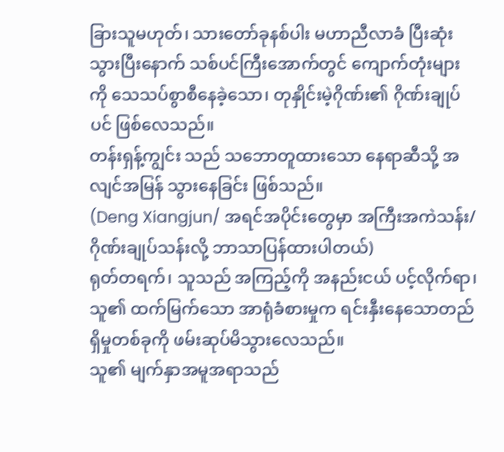ခြားသူမဟုတ်၊ သားတော်ခုနစ်ပါး မဟာညီလာခံ ပြီးဆုံးသွားပြီးနောက် သစ်ပင်ကြီးအောက်တွင် ကျောက်တုံးများကို သေသပ်စွာစီနေခဲ့သော၊ တုနှိုင်းမဲ့ဂိုဏ်း၏ ဂိုဏ်းချုပ်ပင် ဖြစ်လေသည်။
တန်းရှန့်ကျွင်း သည် သဘောတူထားသော နေရာဆီသို့ အလျင်အမြန် သွားနေခြင်း ဖြစ်သည်။
(Deng Xiangjun/ အရင်အပိုင်းတွေမှာ အကြီးအကဲသန်း/ဂိုဏ်းချုပ်သန်းလို့ ဘာသာပြန်ထားပါတယ်)
ရုတ်တရက်၊ သူသည် အကြည့်ကို အနည်းငယ် ပင့်လိုက်ရာ၊ သူ၏ ထက်မြက်သော အာရုံခံစားမှုက ရင်းနှီးနေသောတည်ရှိမှုတစ်ခုကို ဖမ်းဆုပ်မိသွားလေသည်။
သူ၏ မျက်နှာအမူအရာသည်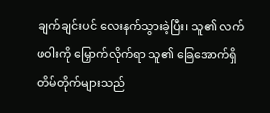ချက်ချင်းပင် လေးနက်သွားခဲ့ပြီး၊ သူ၏ လက်ဖဝါးကို မြှောက်လိုက်ရာ သူ၏ ခြေအောက်ရှိ တိမ်တိုက်များသည်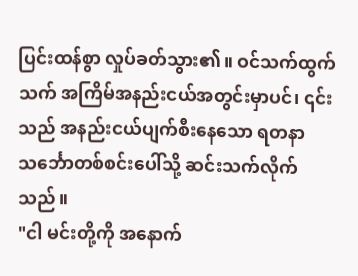ပြင်းထန်စွာ လှုပ်ခတ်သွား၏။ ဝင်သက်ထွက်သက် အကြိမ်အနည်းငယ်အတွင်းမှာပင်၊ ၎င်းသည် အနည်းငယ်ပျက်စီးနေသော ရတနာသင်္ဘောတစ်စင်းပေါ်သို့ ဆင်းသက်လိုက်သည်။
"ငါ မင်းတို့ကို အနောက်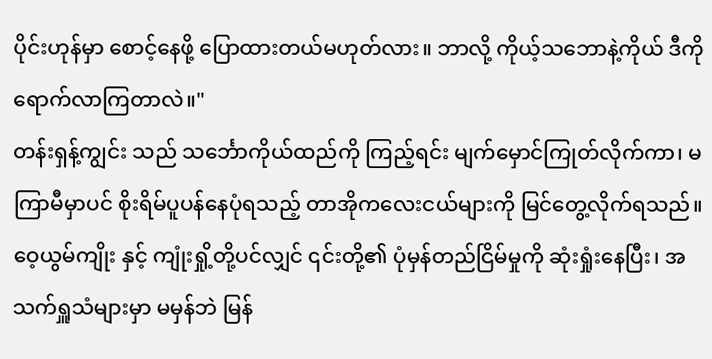ပိုင်းဟုန်မှာ စောင့်နေဖို့ ပြောထားတယ်မဟုတ်လား။ ဘာလို့ ကိုယ့်သဘောနဲ့ကိုယ် ဒီကို ရောက်လာကြတာလဲ။"
တန်းရှန့်ကျွင်း သည် သင်္ဘောကိုယ်ထည်ကို ကြည့်ရင်း မျက်မှောင်ကြုတ်လိုက်ကာ၊ မကြာမီမှာပင် စိုးရိမ်ပူပန်နေပုံရသည့် တာအိုကလေးငယ်များကို မြင်တွေ့လိုက်ရသည်။
ဝေ့ယွမ်ကျိုး နှင့် ကျုံးရှို့တို့ပင်လျှင် ၎င်းတို့၏ ပုံမှန်တည်ငြိမ်မှုကို ဆုံးရှုံးနေပြီး၊ အသက်ရှူသံများမှာ မမှန်ဘဲ မြန်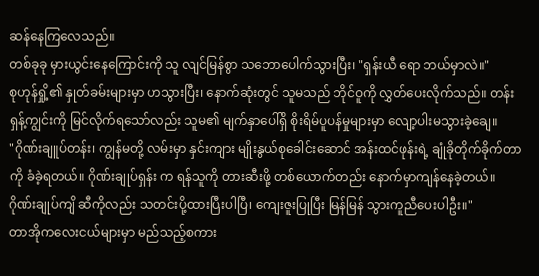ဆန်နေကြလေသည်။
တစ်ခုခု မှားယွင်းနေကြောင်းကို သူ လျင်မြန်စွာ သဘောပေါက်သွားပြီး၊ "ရှန်းယီ ရော ဘယ်မှာလဲ။"
စုဟုန်ရှို့၏ နှုတ်ခမ်းများမှာ ဟသွားပြီး၊ နောက်ဆုံးတွင် သူမသည် ဘိုင်ဝူကို လွှတ်ပေးလိုက်သည်။ တန်းရှန့်ကျွင်းကို မြင်လိုက်ရသော်လည်း သူမ၏ မျက်နှာပေါ်ရှိ စိုးရိမ်ပူပန်မှုများမှာ လျော့ပါးမသွားခဲ့ချေ။
"ဂိုဏ်းချူပ်တန်း၊ ကျွန်မတို့ လမ်းမှာ နှင်းကျား မျိုးနွယ်စုခေါင်းဆောင် အန်းထင်ဖုန်းရဲ့ ချုံခိုတိုက်ခိုက်တာကို ခံခဲ့ရတယ်။ ဂိုဏ်းချုပ်ရှန်း က ရန်သူကို တားဆီးဖို့ တစ်ယောက်တည်း နောက်မှာကျန်နေခဲ့တယ်။ ဂိုဏ်းချုပ်ကျိ ဆီကိုလည်း သတင်းပို့ထားပြီးပါပြီ၊ ကျေးဇူးပြုပြီး မြန်မြန် သွားကူညီပေးပါဦး။"
တာအိုကလေးငယ်များမှာ မည်သည့်စကား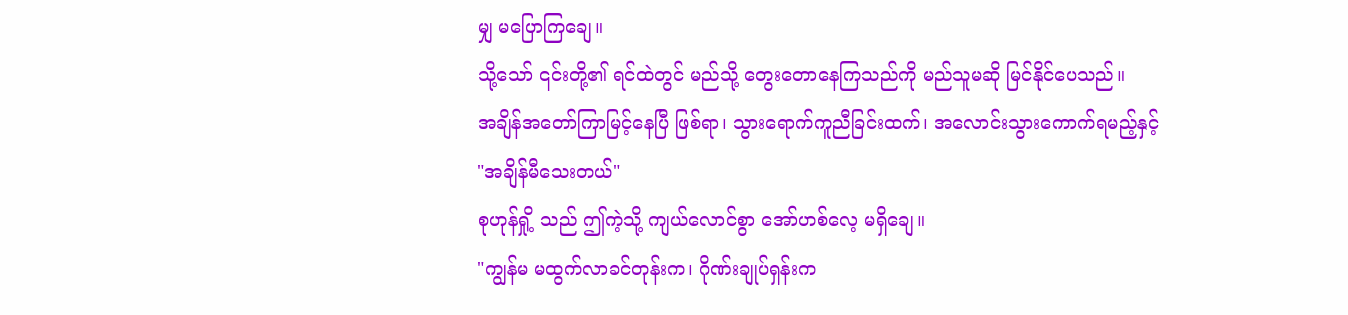မျှ မပြောကြချေ။
သို့သော် ၎င်းတို့၏ ရင်ထဲတွင် မည်သို့ တွေးတောနေကြသည်ကို မည်သူမဆို မြင်နိုင်ပေသည်။
အချိန်အတော်ကြာမြင့်နေပြီ ဖြစ်ရာ၊ သွားရောက်ကူညီခြင်းထက်၊ အလောင်းသွားကောက်ရမည့်နှင့်
"အချိန်မီသေးတယ်"
စုဟုန်ရှို့ သည် ဤကဲ့သို့ ကျယ်လောင်စွာ အော်ဟစ်လေ့ မရှိချေ။
"ကျွန်မ မထွက်လာခင်တုန်းက၊ ဂိုဏ်းချုပ်ရှန်းက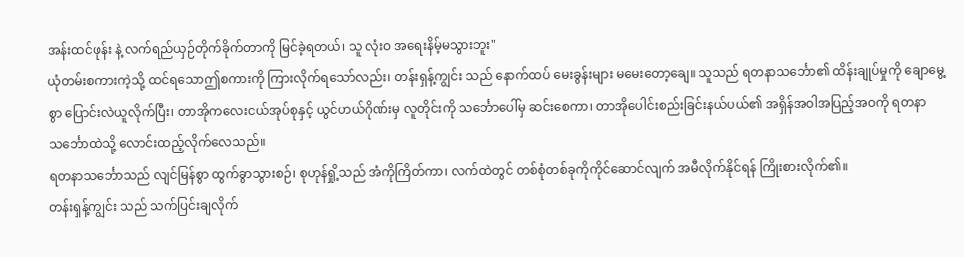အန်းထင်ဖုန်း နဲ့ လက်ရည်ယှဉ်တိုက်ခိုက်တာကို မြင်ခဲ့ရတယ်၊ သူ လုံးဝ အရေးနိမ့်မသွားဘူး"
ယုံတမ်းစကားကဲ့သို့ ထင်ရသောဤစကားကို ကြားလိုက်ရသော်လည်း၊ တန်းရှန့်ကျွင်း သည် နောက်ထပ် မေးခွန်းများ မမေးတော့ချေ။ သူသည် ရတနာသင်္ဘော၏ ထိန်းချုပ်မှုကို ချောမွေ့စွာ ပြောင်းလဲယူလိုက်ပြီး၊ တာအိုကလေးငယ်အုပ်စုနှင့် ယွင်ဟယ်ဂိုဏ်းမှ လူတိုင်းကို သင်္ဘောပေါ်မှ ဆင်းစေကာ၊ တာအိုပေါင်းစည်းခြင်းနယ်ပယ်၏ အရှိန်အဝါအပြည့်အဝကို ရတနာသင်္ဘောထဲသို့ လောင်းထည့်လိုက်လေသည်။
ရတနာသင်္ဘောသည် လျင်မြန်စွာ ထွက်ခွာသွားစဉ်၊ စုဟုန်ရှို့သည် အံကိုကြိတ်ကာ၊ လက်ထဲတွင် တစ်စုံတစ်ခုကိုကိုင်ဆောင်လျက် အမီလိုက်နိုင်ရန် ကြိုးစားလိုက်၏။
တန်းရှန့်ကျွင်း သည် သက်ပြင်းချလိုက်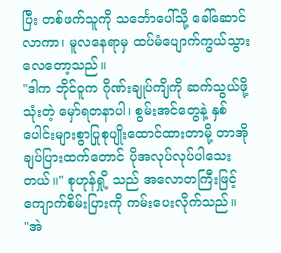ပြီး တစ်ဖက်သူကို သင်္ဘောပေါ်သို့ ခေါ်ဆောင်လာကာ၊ မူလနေရာမှ ထပ်မံပျောက်ကွယ်သွားလေတော့သည်။
"ဒါက ဘိုင်ဝူက ဂိုဏ်းချုပ်ကျိကို ဆက်သွယ်ဖို့ သုံးတဲ့ မှော်ရတနာပါ၊ စွမ်းအင်တွေနဲ့ နှစ်ပေါင်းများစွာပြုစုပျိုးထောင်ထားတာမို့ တာအိုချပ်ပြားထက်တောင် ပိုအလုပ်လုပ်ပါသေးတယ်။" စုဟုန်ရှို့ သည် အလောတကြီးဖြင့် ကျောက်စိမ်းပြားကို ကမ်းပေးလိုက်သည်။
"အဲ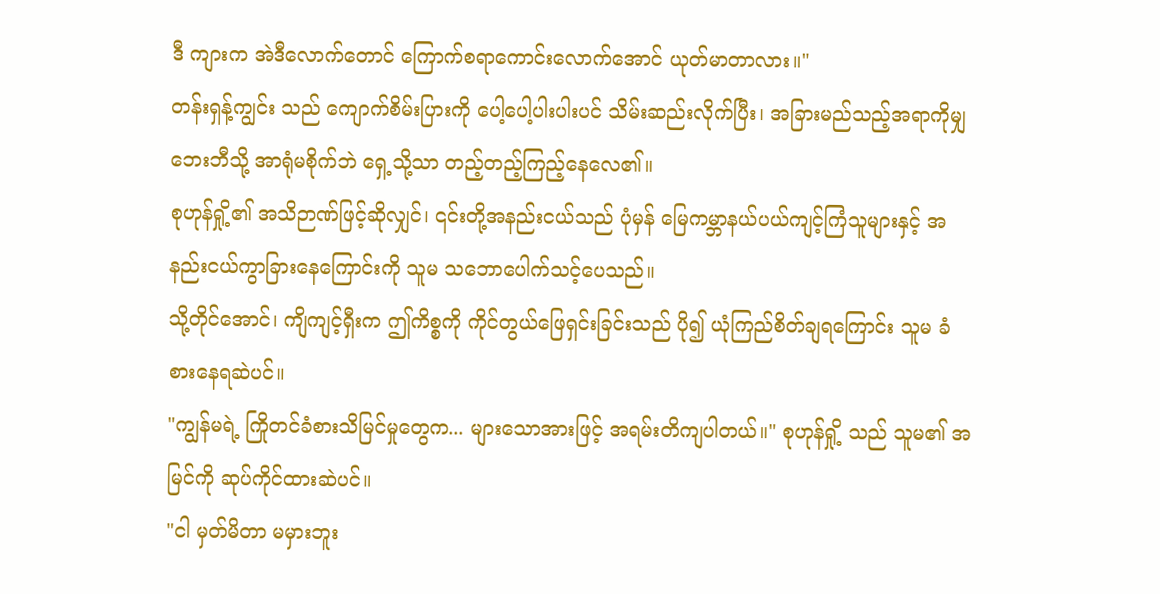ဒီ ကျားက အဲဒီလောက်တောင် ကြောက်စရာကောင်းလောက်အောင် ယုတ်မာတာလား။"
တန်းရှန့်ကျွင်း သည် ကျောက်စိမ်းပြားကို ပေါ့ပေါ့ပါးပါးပင် သိမ်းဆည်းလိုက်ပြီး၊ အခြားမည်သည့်အရာကိုမျှဘေးဘီသို့ အာရုံမစိုက်ဘဲ ရှေ့သို့သာ တည့်တည့်ကြည့်နေလေ၏။
စုဟုန်ရှို့၏ အသိဉာဏ်ဖြင့်ဆိုလျှင်၊ ၎င်းတို့အနည်းငယ်သည် ပုံမှန် မြေကမ္ဘာနယ်ပယ်ကျင့်ကြံသူများနှင့် အနည်းငယ်ကွာခြားနေကြောင်းကို သူမ သဘောပေါက်သင့်ပေသည်။
သို့တိုင်အောင်၊ ကျိကျင့်ရှီးက ဤကိစ္စကို ကိုင်တွယ်ဖြေရှင်းခြင်းသည် ပို၍ ယုံကြည်စိတ်ချရကြောင်း သူမ ခံစားနေရဆဲပင်။
"ကျွန်မရဲ့ ကြိုတင်ခံစားသိမြင်မှုတွေက... များသောအားဖြင့် အရမ်းတိကျပါတယ်။" စုဟုန်ရှို့ သည် သူမ၏ အမြင်ကို ဆုပ်ကိုင်ထားဆဲပင်။
"ငါ မှတ်မိတာ မမှားဘူး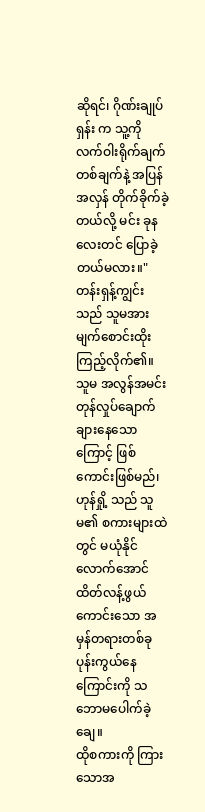ဆိုရင်၊ ဂိုဏ်းချုပ်ရှန်း က သူ့ကို လက်ဝါးရိုက်ချက်တစ်ချက်နဲ့ အပြန်အလှန် တိုက်ခိုက်ခဲ့တယ်လို့ မင်း ခုနလေးတင် ပြောခဲ့တယ်မလား။" တန်းရှန့်ကျွင်းသည် သူမအား မျက်စောင်းထိုး ကြည့်လိုက်၏။
သူမ အလွန်အမင်း တုန်လှုပ်ချောက်ချားနေသောကြောင့် ဖြစ်ကောင်းဖြစ်မည်၊ ဟုန်ရှို့ သည် သူမ၏ စကားများထဲတွင် မယုံနိုင်လောက်အောင် ထိတ်လန့်ဖွယ်ကောင်းသော အမှန်တရားတစ်ခု ပုန်းကွယ်နေကြောင်းကို သဘောမပေါက်ခဲ့ချေ။
ထိုစကားကို ကြားသောအ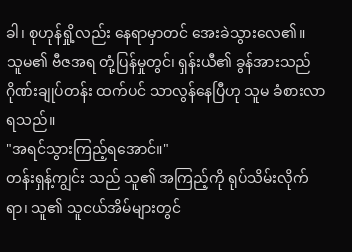ခါ၊ စုဟုန်ရှို့လည်း နေရာမှာတင် အေးခဲသွားလေ၏။
သူမ၏ ဗီဇအရ တုံ့ပြန်မှုတွင်၊ ရှန်းယီ၏ ခွန်အားသည် ဂိုဏ်းချုပ်တန်း ထက်ပင် သာလွန်နေပြီဟု သူမ ခံစားလာရသည်။
"အရင်သွားကြည့်ရအောင်။"
တန်းရှန့်ကျွင်း သည် သူ၏ အကြည့်ကို ရုပ်သိမ်းလိုက်ရာ၊ သူ၏ သူငယ်အိမ်များတွင်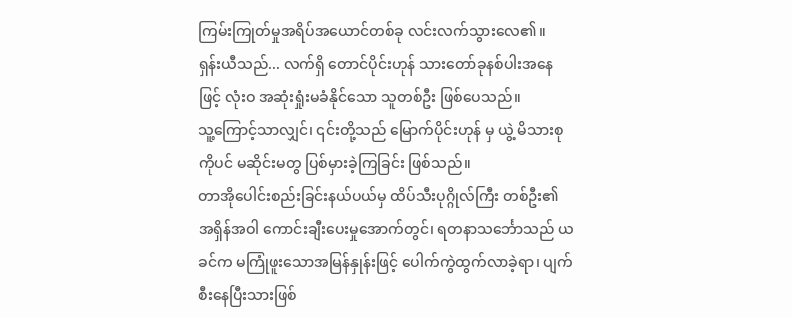ကြမ်းကြုတ်မှုအရိပ်အယောင်တစ်ခု လင်းလက်သွားလေ၏။
ရှန်းယီသည်... လက်ရှိ တောင်ပိုင်းဟုန် သားတော်ခုနစ်ပါးအနေဖြင့် လုံးဝ အဆုံးရှုံးမခံနိုင်သော သူတစ်ဦး ဖြစ်ပေသည်။
သူ့ကြောင့်သာလျှင်၊ ၎င်းတို့သည် မြောက်ပိုင်းဟုန် မှ ယွဲ့ မိသားစုကိုပင် မဆိုင်းမတွ ပြစ်မှားခဲ့ကြခြင်း ဖြစ်သည်။
တာအိုပေါင်းစည်းခြင်းနယ်ပယ်မှ ထိပ်သီးပုဂ္ဂိုလ်ကြီး တစ်ဦး၏ အရှိန်အဝါ ကောင်းချီးပေးမှုအောက်တွင်၊ ရတနာသင်္ဘောသည် ယခင်က မကြုံဖူးသောအမြန်နှုန်းဖြင့် ပေါက်ကွဲထွက်လာခဲ့ရာ၊ ပျက်စီးနေပြီးသားဖြစ်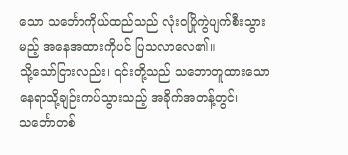သော သင်္ဘောကိုယ်ထည်သည် လုံးဝပြိုကွဲပျက်စီးသွားမည့် အနေအထားကိုပင် ပြသလာလေ၏။
သို့သော်ငြားလည်း၊ ၎င်းတို့သည် သဘောတူထားသော နေရာသို့ချဉ်းကပ်သွားသည့် အခိုက်အတန့်တွင်၊ သင်္ဘောတစ်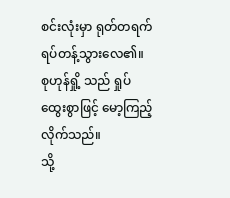စင်းလုံးမှာ ရုတ်တရက် ရပ်တန့်သွားလေ၏။
စုဟုန်ရှို့ သည် ရှုပ်ထွေးစွာဖြင့် မော့ကြည့်လိုက်သည်။
သို့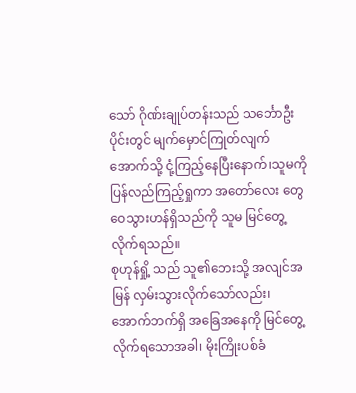သော် ဂိုဏ်းချုပ်တန်းသည် သင်္ဘောဦးပိုင်းတွင် မျက်မှောင်ကြုတ်လျက် အောက်သို့ ငုံ့ကြည့်နေပြီးနောက်၊သူမကို ပြန်လည်ကြည့်ရှုကာ အတော်လေး တွေဝေသွားဟန်ရှိသည်ကို သူမ မြင်တွေ့လိုက်ရသည်။
စုဟုန်ရှို့ သည် သူ၏ဘေးသို့ အလျင်အမြန် လှမ်းသွားလိုက်သော်လည်း၊ အောက်ဘက်ရှိ အခြေအနေကို မြင်တွေ့လိုက်ရသောအခါ၊ မိုးကြိုးပစ်ခံ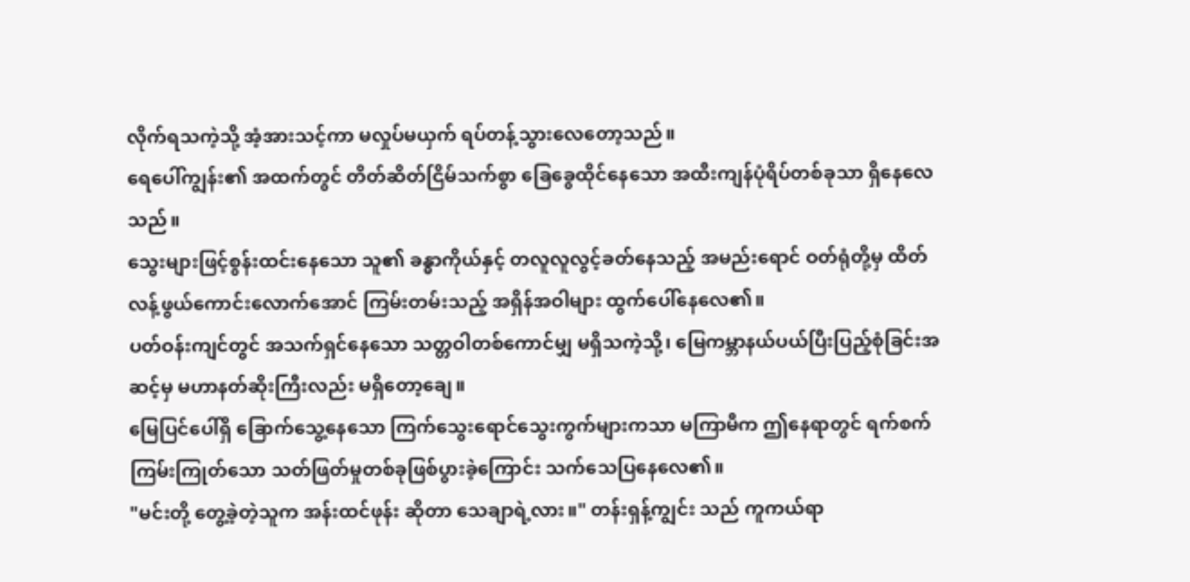လိုက်ရသကဲ့သို့ အံ့အားသင့်ကာ မလှုပ်မယှက် ရပ်တန့်သွားလေတော့သည်။
ရေပေါ်ကျွန်း၏ အထက်တွင် တိတ်ဆိတ်ငြိမ်သက်စွာ ခြေခွေထိုင်နေသော အထီးကျန်ပုံရိပ်တစ်ခုသာ ရှိနေလေသည်။
သွေးများဖြင့်စွန်းထင်းနေသော သူ၏ ခန္ဓာကိုယ်နှင့် တလူလူလွင့်ခတ်နေသည့် အမည်းရောင် ဝတ်ရုံတို့မှ ထိတ်လန့်ဖွယ်ကောင်းလောက်အောင် ကြမ်းတမ်းသည့် အရှိန်အဝါများ ထွက်ပေါ်နေလေ၏။
ပတ်ဝန်းကျင်တွင် အသက်ရှင်နေသော သတ္တဝါတစ်ကောင်မျှ မရှိသကဲ့သို့၊ မြေကမ္ဘာနယ်ပယ်ပြီးပြည့်စုံခြင်းအဆင့်မှ မဟာနတ်ဆိုးကြီးလည်း မရှိတော့ချေ။
မြေပြင်ပေါ်ရှိ ခြောက်သွေ့နေသော ကြက်သွေးရောင်သွေးကွက်များကသာ မကြာမီက ဤနေရာတွင် ရက်စက်ကြမ်းကြုတ်သော သတ်ဖြတ်မှုတစ်ခုဖြစ်ပွားခဲ့ကြောင်း သက်သေပြနေလေ၏။
"မင်းတို့ တွေ့ခဲ့တဲ့သူက အန်းထင်ဖုန်း ဆိုတာ သေချာရဲ့လား။" တန်းရှန့်ကျွင်း သည် ကူကယ်ရာ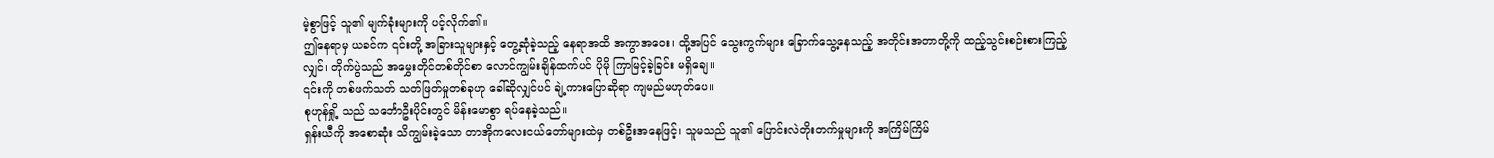မဲ့စွာဖြင့် သူ၏ မျက်ခုံးများကို ပင့်လိုက်၏။
ဤနေရာမှ ယခင်က ၎င်းတို့ အခြားသူများနှင့် တွေ့ဆုံခဲ့သည့် နေရာအထိ အကွာအဝေး၊ ထို့အပြင် သွေးကွက်များ ခြောက်သွေ့နေသည့် အတိုင်းအတာတို့ကို ထည့်သွင်းစဉ်းစားကြည့်လျှင်၊ တိုက်ပွဲသည် အမွှေးတိုင်တစ်တိုင်စာ လောင်ကျွမ်းချိန်ထက်ပင် ပိုမို ကြာမြင့်ခဲ့ခြင်း မရှိချေ။
၎င်းကို တစ်ဖက်သတ် သတ်ဖြတ်မှုတစ်ခုဟု ခေါ်ဆိုလျှင်ပင် ချဲ့ကားပြောဆိုရာ ကျမည်မဟုတ်ပေ။
စုဟုန်ရှို့ သည် သင်္ဘောဦးပိုင်းတွင် မိန်းမောစွာ ရပ်နေခဲ့သည်။
ရှန်းယီကို အစောဆုံး သိကျွမ်းခဲ့သော တာအိုကလေးငယ်တော်များထဲမှ တစ်ဦးအနေဖြင့်၊ သူမသည် သူ၏ ပြောင်းလဲတိုးတက်မှုများကို အကြိမ်ကြိမ်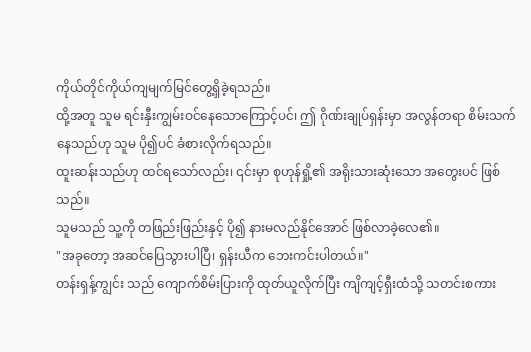ကိုယ်တိုင်ကိုယ်ကျမျက်မြင်တွေ့ရှိခဲ့ရသည်။
ထို့အတူ သူမ ရင်းနှီးကျွမ်းဝင်နေသောကြောင့်ပင်၊ ဤ ဂိုဏ်းချုပ်ရှန်းမှာ အလွန်တရာ စိမ်းသက်နေသည်ဟု သူမ ပို၍ပင် ခံစားလိုက်ရသည်။
ထူးဆန်းသည်ဟု ထင်ရသော်လည်း၊ ၎င်းမှာ စုဟုန်ရှို့၏ အရိုးသားဆုံးသော အတွေးပင် ဖြစ်သည်။
သူမသည် သူ့ကို တဖြည်းဖြည်းနှင့် ပို၍ နားမလည်နိုင်အောင် ဖြစ်လာခဲ့လေ၏။
"အခုတော့ အဆင်ပြေသွားပါပြီ၊ ရှန်းယီက ဘေးကင်းပါတယ်။"
တန်းရှန့်ကျွင်း သည် ကျောက်စိမ်းပြားကို ထုတ်ယူလိုက်ပြီး ကျိကျင့်ရှီးထံသို့ သတင်းစကား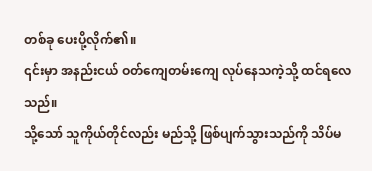တစ်ခု ပေးပို့လိုက်၏။
၎င်းမှာ အနည်းငယ် ဝတ်ကျေတမ်းကျေ လုပ်နေသကဲ့သို့ ထင်ရလေသည်။
သို့သော် သူကိုယ်တိုင်လည်း မည်သို့ ဖြစ်ပျက်သွားသည်ကို သိပ်မ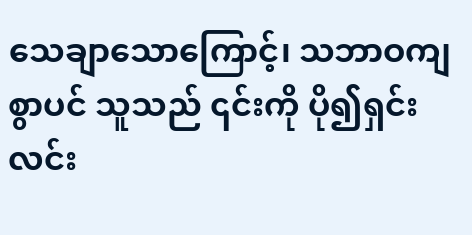သေချာသောကြောင့်၊ သဘာဝကျစွာပင် သူသည် ၎င်းကို ပို၍ရှင်းလင်း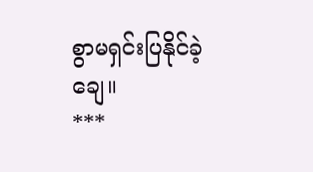စွာမရှင်းပြနိုင်ခဲ့ချေ။
***